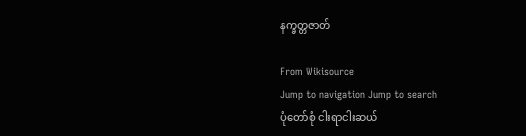နက္ခတ္တဇာတ်

From Wikisource
Jump to navigation Jump to search
ပုံတော်စုံ ငါးရာငါးဆယ်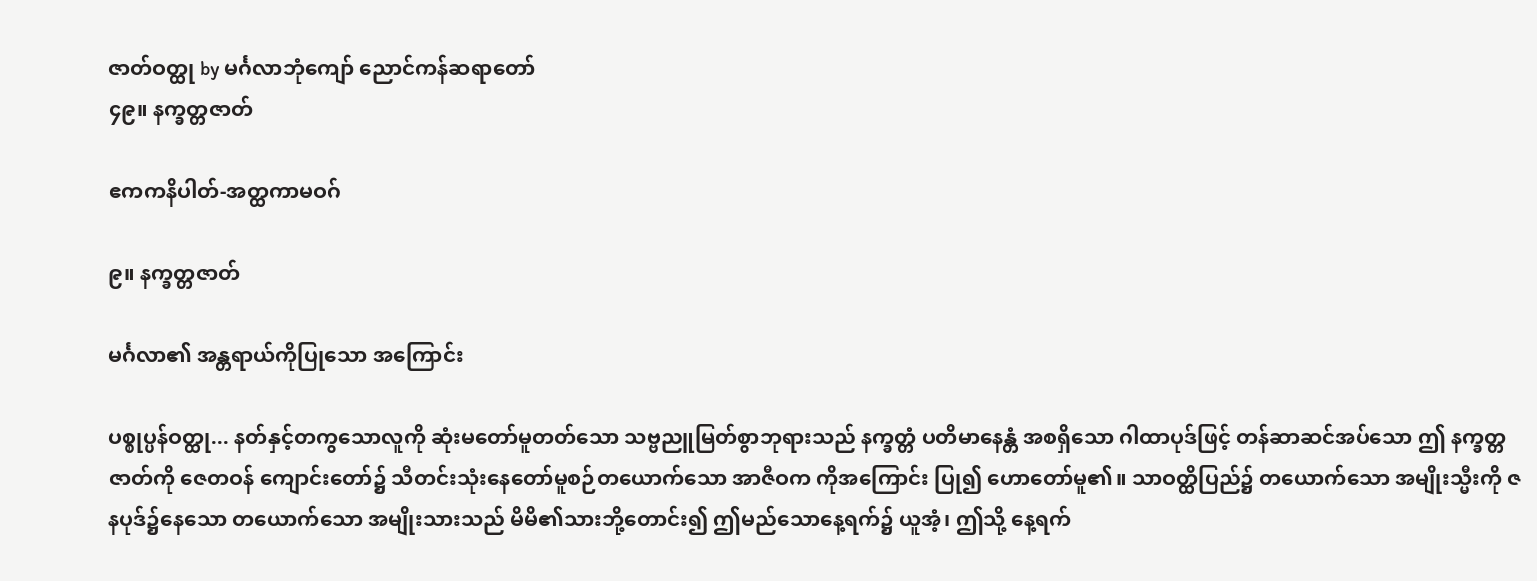ဇာတ်ဝတ္ထု by မင်္ဂလာဘုံကျော် ညောင်ကန်ဆရာတော်
၄၉။ နက္ခတ္တဇာတ်

ဧကကနိပါတ်-အတ္ထကာမဝဂ်

၉။ နက္ခတ္တဇာတ်

မင်္ဂလာ၏ အန္တရာယ်ကိုပြုသော အကြောင်း

ပစ္စုပ္ပန်ဝတ္ထု... နတ်နှင့်တကွသောလူကို ဆုံးမတော်မူတတ်သော သဗ္ဗညူမြတ်စွာဘုရားသည် နက္ခတ္တံ ပတိမာနေန္တံ အစရှိသော ဂါထာပုဒ်ဖြင့် တန်ဆာဆင်အပ်သော ဤ နက္ခတ္တဇာတ်ကို ဇေတဝန် ကျောင်းတော်၌ သီတင်းသုံးနေတော်မူစဉ်တယောက်သော အာဇီဝက ကိုအကြောင်း ပြု၍ ဟောတော်မူ၏။ သာဝတ္ထိပြည်၌ တယောက်သော အမျိုးသ္မီးကို ဇနပုဒ်၌နေသော တယောက်သော အမျိုးသားသည် မိမိ၏သားဘို့တောင်း၍ ဤမည်သောနေ့ရက်၌ ယူအံ့၊ ဤသို့ နေ့ရက်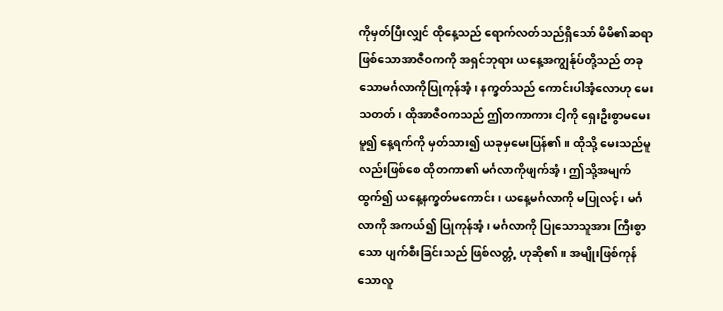ကိုမှတ်ပြီးလျှင် ထိုနေ့သည် ရောက်လတ်သည်ရှိသော် မိမိ၏ဆရာဖြစ်သောအာဇီဝကကို အရှင်ဘုရား ယနေ့အကျွန်ုပ်တို့သည် တခုသောမင်္ဂလာကိုပြုကုန်အံ့၊ နက္ခတ်သည် ကောင်းပါအံ့လောဟု မေးသတတ်၊ ထိုအာဇီဝကသည် ဤတကာကား ငါ့ကို ရှေးဦးစွာမမေးမူ၍ နေ့ရက်ကို မှတ်သား၍ ယခုမှမေးပြန်၏။ ထိုသို့ မေးသည်မူလည်းဖြစ်စေ ထိုတကာ၏ မင်္ဂလာကိုဖျက်အံ့၊ ဤသို့အမျက်ထွက်၍ ယနေ့နက္ခတ်မကောင်း၊ ယနေ့မင်္ဂလာကို မပြုလင့်၊ မင်္ဂလာကို အကယ်၍ ပြုကုန်အံ့၊ မင်္ဂလာကို ပြုသောသူအား ကြီးစွာသော ပျက်စီးခြင်းသည် ဖြစ်လတ္တံ့ ဟုဆို၏။ အမျိုးဖြစ်ကုန်သောလူ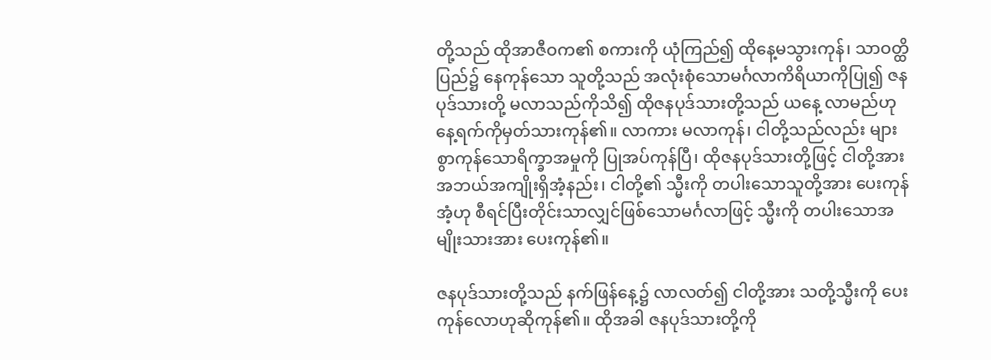တို့သည် ထိုအာဇီဝက၏ စကားကို ယုံကြည်၍ ထိုနေ့မသွားကုန်၊ သာဝတ္ထိပြည်၌ နေကုန်သော သူတို့သည် အလုံးစုံသောမင်္ဂလာကိရိယာကိုပြု၍ ဇနပုဒ်သားတို့ မလာသည်ကိုသိ၍ ထိုဇနပုဒ်သားတို့သည် ယနေ့ လာမည်ဟု နေ့ရက်ကိုမှတ်သားကုန်၏။ လာကား မလာကုန်၊ ငါတို့သည်လည်း များစွာကုန်သောရိက္ခာအမှုကို ပြုအပ်ကုန်ပြီ၊ ထိုဇနပုဒ်သားတို့ဖြင့် ငါတို့အား အဘယ်အကျိုးရှိအံ့နည်း၊ ငါတို့၏ သ္မီးကို တပါးသောသူတို့အား ပေးကုန်အံ့ဟု စီရင်ပြီးတိုင်းသာလျှင်ဖြစ်သောမင်္ဂလာဖြင့် သ္မီးကို တပါးသောအမျိုးသားအား ပေးကုန်၏။

ဇနပုဒ်သားတို့သည် နက်ဖြန်နေ့၌ လာလတ်၍ ငါတို့အား သတို့သ္မီးကို ပေးကုန်လောဟုဆိုကုန်၏။ ထိုအခါ ဇနပုဒ်သားတို့ကို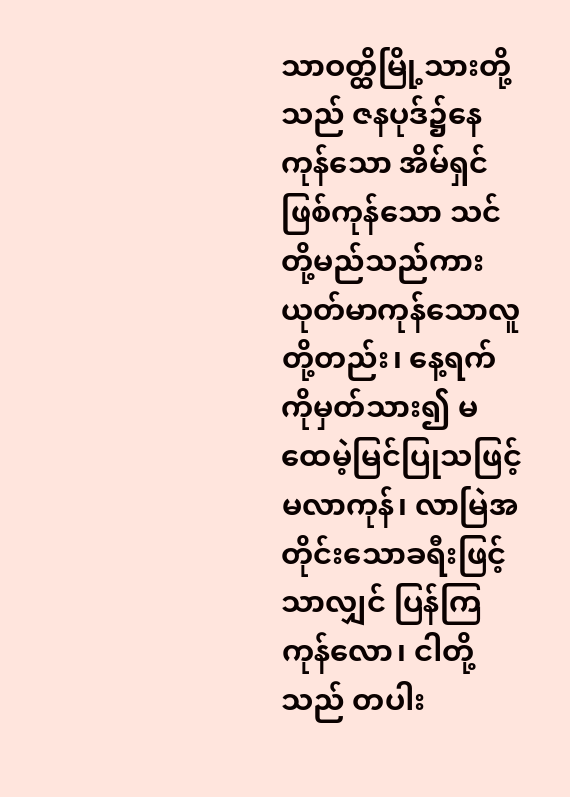သာဝတ္ထိမြို့သားတို့သည် ဇနပုဒ်၌နေကုန်သော အိမ်ရှင်ဖြစ်ကုန်သော သင်တို့မည်သည်ကား ယုတ်မာကုန်သောလူတို့တည်း၊ နေ့ရက်ကိုမှတ်သား၍ မထေမဲ့မြင်ပြုသဖြင့်မလာကုန်၊ လာမြဲအတိုင်းသောခရီးဖြင့်သာလျှင် ပြန်ကြကုန်လော၊ ငါတို့သည် တပါး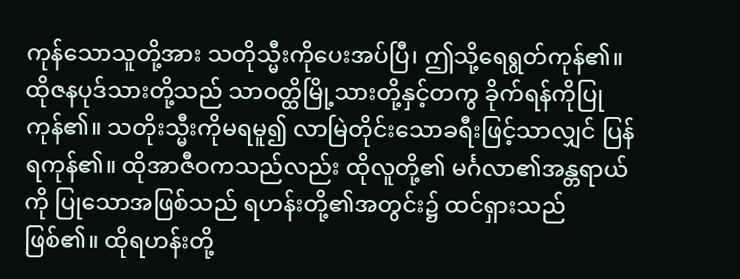ကုန်သောသူတို့အား သတိုသ္မီးကိုပေးအပ်ပြီ၊ ဤသို့ရေရွတ်ကုန်၏။ ထိုဇနပုဒ်သားတို့သည် သာဝတ္ထိမြို့သားတို့နှင့်တကွ ခိုက်ရန်ကိုပြုကုန်၏။ သတိုးသ္မီးကိုမရမူ၍ လာမြဲတိုင်းသောခရီးဖြင့်သာလျှင် ပြန်ရကုန်၏။ ထိုအာဇီဝကသည်လည်း ထိုလူတို့၏ မင်္ဂလာ၏အန္တရာယ်ကို ပြုသောအဖြစ်သည် ရဟန်းတို့၏အတွင်း၌ ထင်ရှားသည်ဖြစ်၏။ ထိုရဟန်းတို့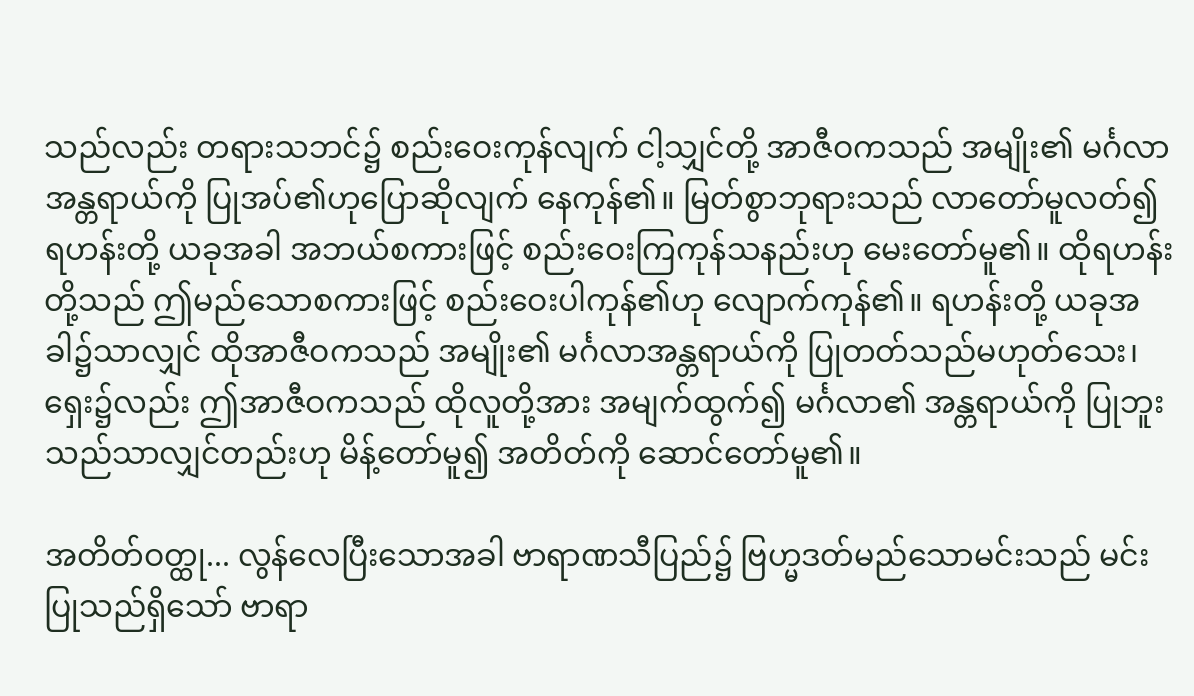သည်လည်း တရားသဘင်၌ စည်းဝေးကုန်လျက် ငါ့သျှင်တို့ အာဇီဝကသည် အမျိုး၏ မင်္ဂလာအန္တရာယ်ကို ပြုအပ်၏ဟုပြောဆိုလျက် နေကုန်၏။ မြတ်စွာဘုရားသည် လာတော်မူလတ်၍ ရဟန်းတို့ ယခုအခါ အဘယ်စကားဖြင့် စည်းဝေးကြကုန်သနည်းဟု မေးတော်မူ၏။ ထိုရဟန်းတို့သည် ဤမည်သောစကားဖြင့် စည်းဝေးပါကုန်၏ဟု လျောက်ကုန်၏။ ရဟန်းတို့ ယခုအခါ၌သာလျှင် ထိုအာဇီဝကသည် အမျိုး၏ မင်္ဂလာအန္တရာယ်ကို ပြုတတ်သည်မဟုတ်သေး၊ ရှေး၌လည်း ဤအာဇီဝကသည် ထိုလူတို့အား အမျက်ထွက်၍ မင်္ဂလာ၏ အန္တရာယ်ကို ပြုဘူးသည်သာလျှင်တည်းဟု မိန့်တော်မူ၍ အတိတ်ကို ဆောင်တော်မူ၏။

အတိတ်ဝတ္ထု... လွန်လေပြီးသောအခါ ဗာရာဏသီပြည်၌ ဗြဟ္မဒတ်မည်သောမင်းသည် မင်းပြုသည်ရှိသော် ဗာရာ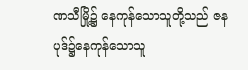ဏသီမြို့၌ နေကုန်သောသူတို့သည် ဇနပုဒ်၌နေကုန်သောသူ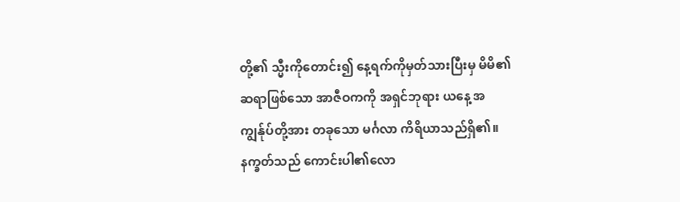တို့၏ သ္မီးကိုတောင်း၍ နေ့ရက်ကိုမှတ်သားပြီးမှ မိမိ၏ဆရာဖြစ်သော အာဇီဝကကို အရှင်ဘုရား ယနေ့ အကျွန်ုပ်တို့အား တခုသော မင်္ဂလာ ကိရိယာသည်ရှိ၏။ နက္ခတ်သည် ကောင်းပါ၏လော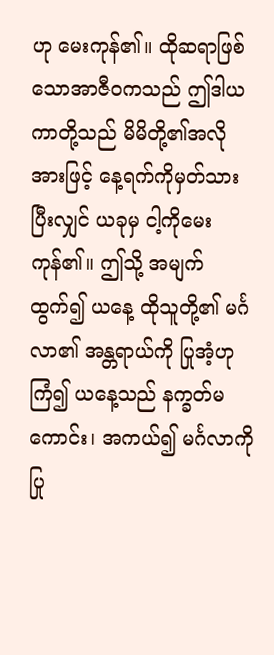ဟု မေးကုန်၏။ ထိုဆရာဖြစ်သောအာဇီဝကသည် ဤဒါယကာတို့သည် မိမိတို့၏အလိုအားဖြင့် နေ့ရက်ကိုမှတ်သားပြီးလျှင် ယခုမှ ငါ့ကိုမေးကုန်၏။ ဤသို့ အမျက် ထွက်၍ ယနေ့ ထိုသူတို့၏ မင်္ဂလာ၏ အန္တရာယ်ကို ပြုအံ့ဟု ကြံ၍ ယနေ့သည် နက္ခတ်မကောင်း၊ အကယ်၍ မင်္ဂလာကို ပြု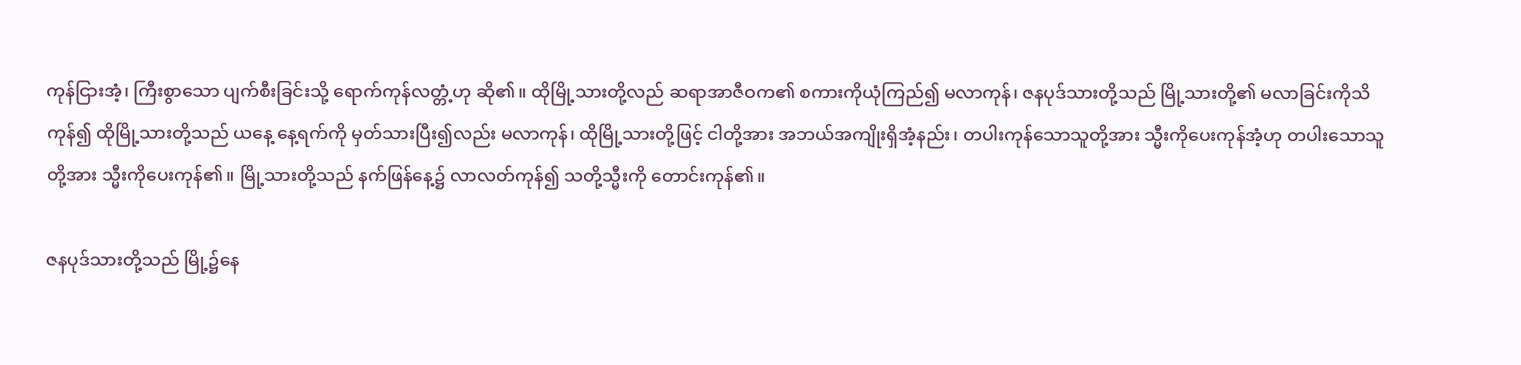ကုန်ငြားအံ့၊ ကြီးစွာသော ပျက်စီးခြင်းသို့ ရောက်ကုန်လတ္တံ့ဟု ဆို၏။ ထိုမြို့သားတို့လည် ဆရာအာဇီဝက၏ စကားကိုယုံကြည်၍ မလာကုန်၊ ဇနပုဒ်သားတို့သည် မြို့သားတို့၏ မလာခြင်းကိုသိကုန်၍ ထိုမြို့သားတို့သည် ယနေ့ နေ့ရက်ကို မှတ်သားပြီး၍လည်း မလာကုန်၊ ထိုမြို့သားတို့ဖြင့် ငါတို့အား အဘယ်အကျိုးရှိအံ့နည်း၊ တပါးကုန်သောသူတို့အား သ္မီးကိုပေးကုန်အံ့ဟု တပါးသောသူတို့အား သ္မီးကိုပေးကုန်၏။ မြို့သားတို့သည် နက်ဖြန်နေ့၌ လာလတ်ကုန်၍ သတို့သ္မီးကို တောင်းကုန်၏။

ဇနပုဒ်သားတို့သည် မြို့၌နေ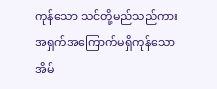ကုန်သော သင်တို့မည်သည်ကား အရှက်အကြောက်မရှိကုန်သော အိမ်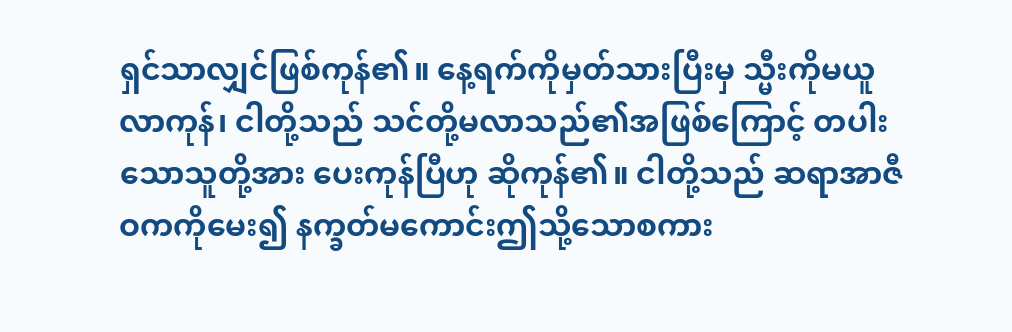ရှင်သာလျှင်ဖြစ်ကုန်၏။ နေ့ရက်ကိုမှတ်သားပြီးမှ သ္မီးကိုမယူလာကုန်၊ ငါတို့သည် သင်တို့မလာသည်၏အဖြစ်ကြောင့် တပါးသောသူတို့အား ပေးကုန်ပြီဟု ဆိုကုန်၏။ ငါတို့သည် ဆရာအာဇီဝကကိုမေး၍ နက္ခတ်မကောင်းဤသို့သောစကား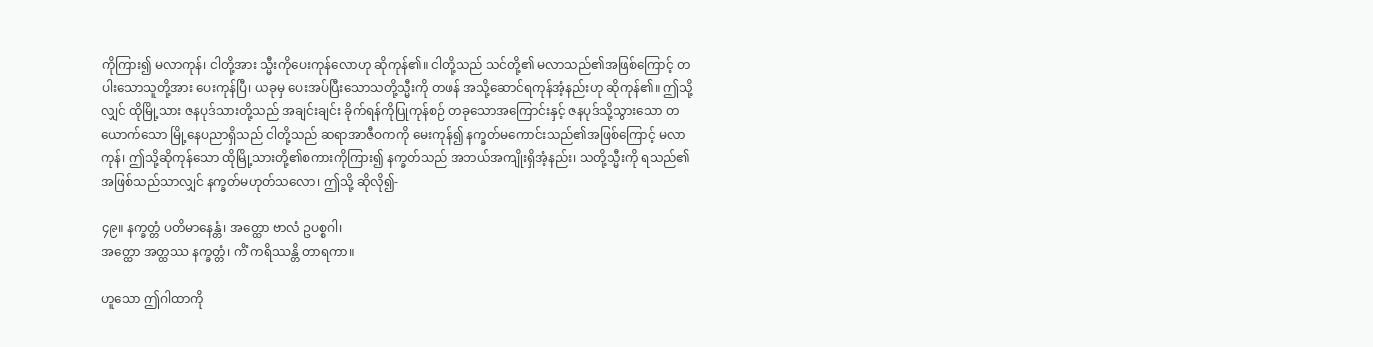ကိုကြား၍ မလာကုန်၊ ငါတို့အား သ္မီးကိုပေးကုန်လောဟု ဆိုကုန်၏။ ငါတို့သည် သင်တို့၏ မလာသည်၏အဖြစ်ကြောင့် တပါးသောသူတို့အား ပေးကုန်ပြီ၊ ယခုမှ ပေးအပ်ပြီးသောသတို့သ္မီးကို တဖန် အသို့ဆောင်ရကုန်အံ့နည်းဟု ဆိုကုန်၏။ ဤသို့လျှင် ထိုမြို့သား ဇနပုဒ်သားတို့သည် အချင်းချင်း ခိုက်ရန်ကိုပြုကုန်စဉ် တခုသောအကြောင်းနှင့် ဇနပုဒ်သို့သွားသော တယောက်သော မြို့နေပညာရှိသည် ငါတို့သည် ဆရာအာဇီဝကကို မေးကုန်၍ နက္ခတ်မကောင်းသည်၏အဖြစ်ကြောင့် မလာကုန်၊ ဤသို့ဆိုကုန်သော ထိုမြို့သားတို့၏စကားကိုကြား၍ နက္ခတ်သည် အဘယ်အကျိုးရှိအံ့နည်း၊ သတို့သ္မီးကို ရသည်၏အဖြစ်သည်သာလျှင် နက္ခတ်မဟုတ်သလော၊ ဤသို့ ဆိုလို၍-

၄၉။ နက္ခတ္တံ ပတိမာနေန္တံ၊ အတ္ထော ဗာလံ ဥပစ္စဂါ၊
အတ္ထော အတ္ထဿ နက္ခတ္တံ၊ ကိံ ကရိဿန္တိ တာရကာ။

ဟူသော ဤဂါထာကို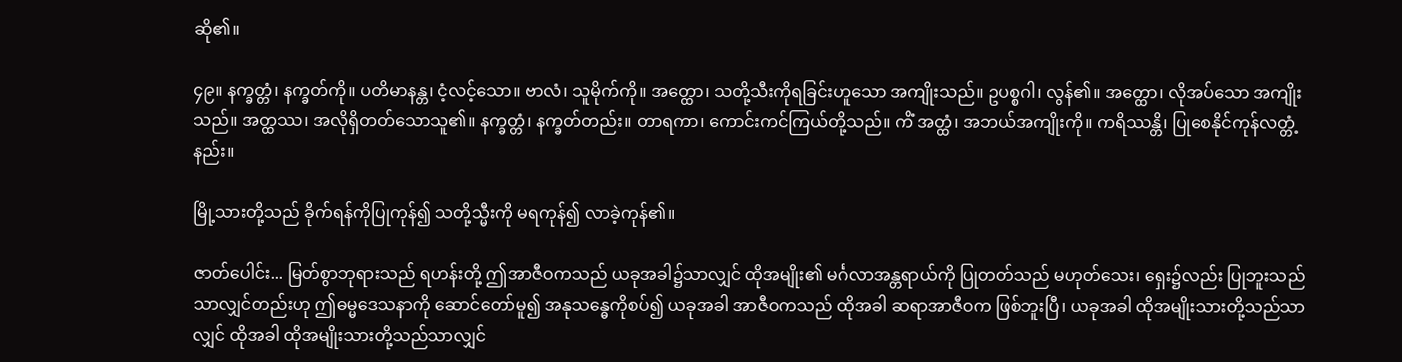ဆို၏။

၄၉။ နက္ခတ္တံ၊ နက္ခတ်ကို။ ပတိမာနန္တ၊ ငံ့လင့်သော။ ဗာလံ၊ သူမိုက်ကို။ အတ္ထော၊ သတို့သီးကိုရခြင်းဟူသော အကျိုးသည်။ ဥပစ္စဂါ၊ လွန်၏။ အတ္ထော၊ လိုအပ်သော အကျိုးသည်။ အတ္ထဿ၊ အလိုရှိတတ်သောသူ၏။ နက္ခတ္တံ၊ နက္ခတ်တည်း။ တာရကာ၊ ကောင်းကင်ကြယ်တို့သည်။ ကိံ အတ္ထံ၊ အဘယ်အကျိုးကို။ ကရိဿန္တိ၊ ပြုစေနိုင်ကုန်လတ္တံ့နည်း။

မြို့သားတို့သည် ခိုက်ရန်ကိုပြုကုန်၍ သတို့သ္မီးကို မရကုန်၍ လာခဲ့ကုန်၏။

ဇာတ်ပေါင်း... မြတ်စွာဘုရားသည် ရဟန်းတို့ ဤအာဇီဝကသည် ယခုအခါ၌သာလျှင် ထိုအမျိုး၏ မင်္ဂလာအန္တရာယ်ကို ပြုတတ်သည် မဟုတ်သေး၊ ရှေး၌လည်း ပြုဘူးသည်သာလျှင်တည်းဟု ဤဓမ္မဒေသနာကို ဆောင်တော်မူ၍ အနုသန္ဓေကိုစပ်၍ ယခုအခါ အာဇီဝကသည် ထိုအခါ ဆရာအာဇီဝက ဖြစ်ဘူးပြီ၊ ယခုအခါ ထိုအမျိုးသားတို့သည်သာလျှင် ထိုအခါ ထိုအမျိုးသားတို့သည်သာလျှင်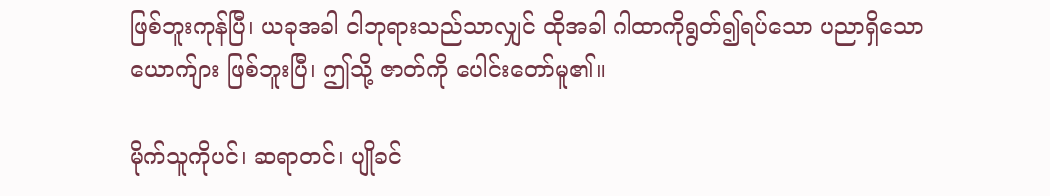ဖြစ်ဘူးကုန်ပြီ၊ ယခုအခါ ငါဘုရားသည်သာလျှင် ထိုအခါ ဂါထာကိုရွတ်၍ရပ်သော ပညာရှိသောယောက်ျား ဖြစ်ဘူးပြီ၊ ဤသို့ ဇာတ်ကို ပေါင်းတော်မူ၏။

မိုက်သူကိုပင်၊ ဆရာတင်၊ ပျိုခင်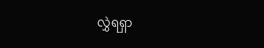လွှဲရရှာ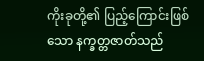ကိုးခုတို့၏ ပြည့်ကြောင်းဖြစ်သော နက္ခတ္တဇာတ်သည်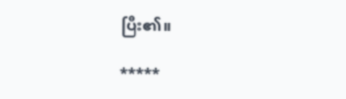ပြီး၏။

*****